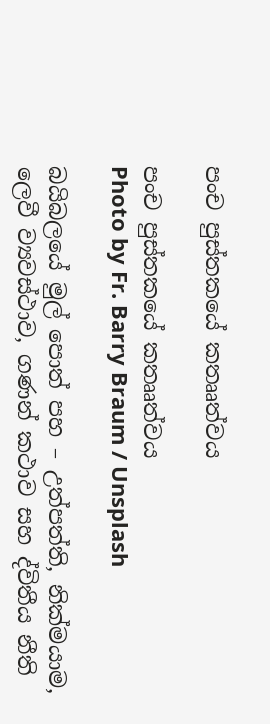පංච පුස්තකයේ කතෲත්වය

පංච පුස්තකයේ කතෲත්වය
Photo by Fr. Barry Braum / Unsplash

බයිබලයේ මුල් පොත් පහ – උත්පත්ති, නික්මයාම, ලෙවී ව්‍යවස්ථාව, ගණන් කථාව සහ ද්විතීය නීති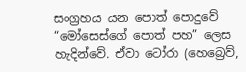සංග්‍රහය යන පොත් පොදුවේ “මෝසෙස්ගේ පොත් පහ” ලෙස හැදින්වේ. ඒවා ටෝරා (හෙබ්‍රෙව්,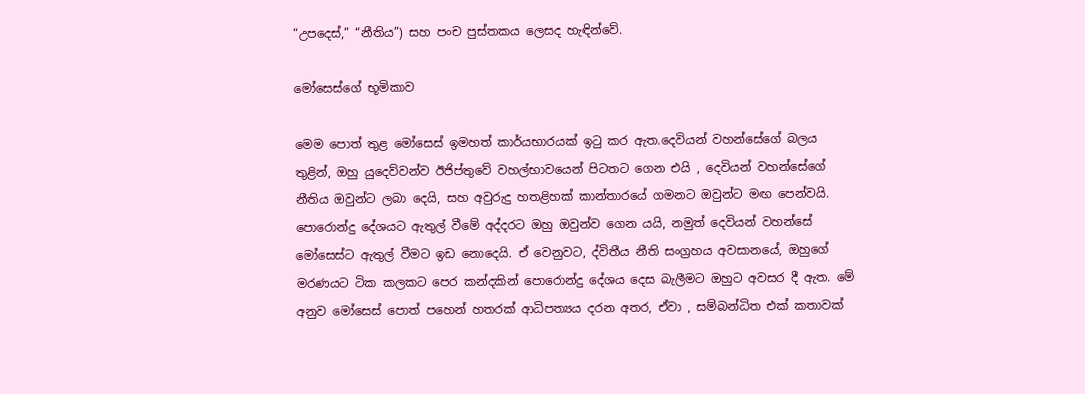“උපදෙස්,” “නීතිය”) සහ පංච පුස්තකය ලෙසද හැඳින්වේ.

මෝසෙස්ගේ භූමිකාව

මෙම පොත් තුළ මෝසෙස් ඉමහත් කාර්යභාරයක් ඉටු කර ඇත.දෙවියන් වහන්සේගේ බලය තුළින්, ඔහු යුදෙව්වන්ව ඊජිප්තුවේ වහල්භාවයෙන් පිටතට ගෙන එයි , දෙවියන් වහන්සේගේ නීතිය ඔවුන්ට ලබා දෙයි, සහ අවුරුදු හතළිහක් කාන්තාරයේ ගමනට ඔවුන්ට මඟ පෙන්වයි. පොරොන්දු දේශයට ඇතුල් වීමේ අද්දරට ඔහු ඔවුන්ව ගෙන යයි, නමුත් දෙවියන් වහන්සේ මෝසෙස්ට ඇතුල් වීමට ඉඩ නොදෙයි. ඒ වෙනුවට, ද්විතීය නීති සංග්‍රහය අවසානයේ, ඔහුගේ මරණයට ටික කලකට පෙර කන්දකින් පොරොන්දු දේශය දෙස බැලීමට ඔහුට අවසර දී ඇත. මේ අනුව මෝසෙස් පොත් පහෙන් හතරක් ආධිපත්‍යය දරන අතර, ඒවා , සම්බන්ධිත එක් කතාවක්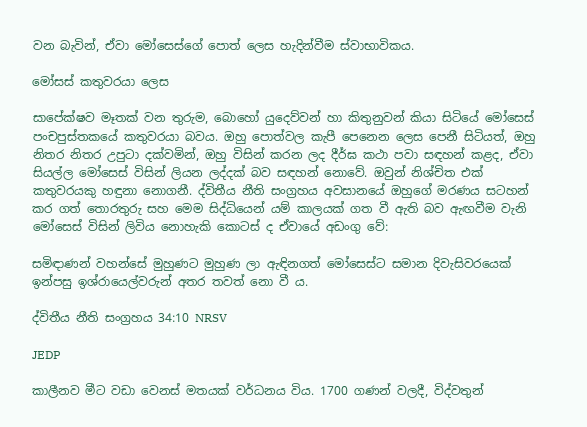වන බැවින්, ඒවා මෝසෙස්ගේ පොත් ලෙස හැදින්වීම ස්වාභාවිකය.

මෝසස් කතුවරයා ලෙස

සාපේක්ෂව මෑතක් වන තුරුම, බොහෝ යුදෙව්වන් හා කිතුනුවන් කියා සිටියේ මෝසෙස් පංචපුස්තකයේ කතුවරයා බවය. ඔහු පොත්වල කැපී පෙනෙන ලෙස පෙනී සිටියත්, ඔහු නිතර නිතර උපුටා දක්වමින්, ඔහු විසින් කරන ලද දීර්ඝ කථා පවා සඳහන් කළද, ඒවා සියල්ල මෝසෙස් විසින් ලියන ලද්දක් බව සඳහන් නොවේ. ඔවුන් නිශ්චිත එක් කතුවරයකු හඳුනා නොගනී. ද්විතීය නීති සංග්‍රහය අවසානයේ ඔහුගේ මරණය සටහන් කර ගත් තොරතුරු සහ මෙම සිද්ධියෙන් යම් කාලයක් ගත වී ඇති බව ඇඟවීම වැනි මෝසෙස් විසින් ලිවිය නොහැකි කොටස් ද ඒවායේ අඩංගු වේ:

සමිඳාණන් වහන්සේ මුහුණට මුහුණ ලා ඇඳිනගත් මෝසෙස්ට සමාන දිවැසිවරයෙක් ඉන්පසු ඉශ්රායෙල්වරුන් අතර තවත් නො වී ය.

ද්විතීය නීති සංග්‍රහය 34:10 NRSV

JEDP

කාලීනව මීට වඩා වෙනස් මතයක් වර්ධනය විය. 1700 ගණන් වලදී, විද්වතුන්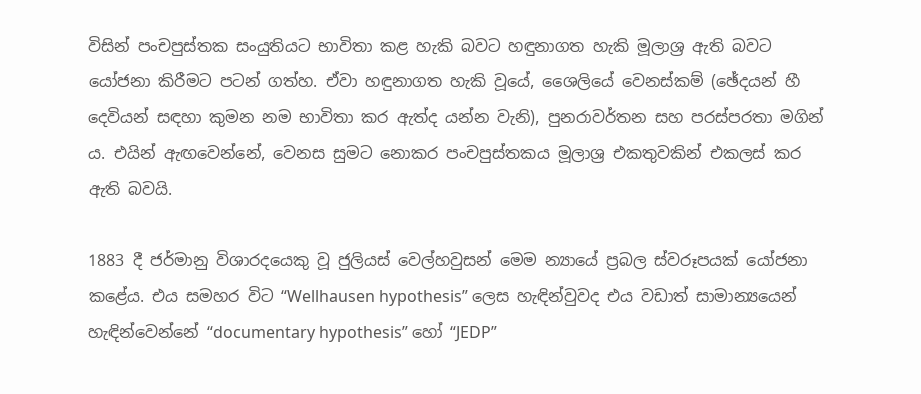විසින් පංචපුස්තක සංයුතියට භාවිතා කළ හැකි බවට හඳුනාගත හැකි මූලාශ්‍ර ඇති බවට යෝජනා කිරීමට පටන් ගත්හ. ඒවා හඳුනාගත හැකි වූයේ, ශෛලියේ වෙනස්කම් (ඡේදයන් හී දෙවියන් සඳහා කුමන නම භාවිතා කර ඇත්ද යන්න වැනි), පුනරාවර්තන සහ පරස්පරතා මගින් ය. එයින් ඇඟවෙන්නේ, වෙනස සුමට නොකර පංචපුස්තකය මූලාශ්‍ර එකතුවකින් එකලස් කර ඇති බවයි.

1883 දී ජර්මානු විශාරදයෙකු වූ ජුලියස් වෙල්හවුසන් මෙම න්‍යායේ ප්‍රබල ස්වරූපයක් යෝජනා කළේය. එය සමහර විට “Wellhausen hypothesis” ලෙස හැඳින්වුවද එය වඩාත් සාමාන්‍යයෙන් හැඳින්වෙන්නේ “documentary hypothesis” හෝ “JEDP”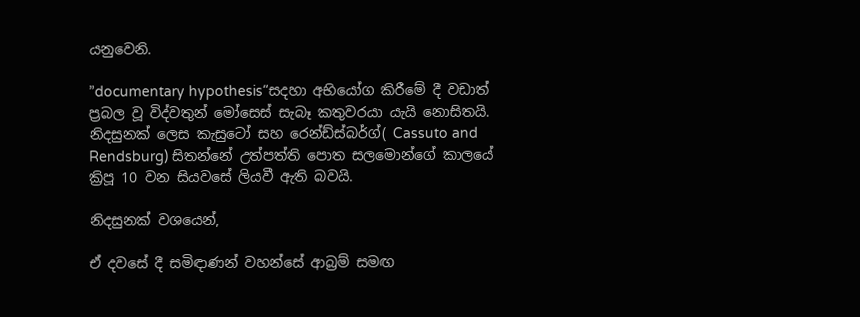යනුවෙනි.

”documentary hypothesis“සදහා අභියෝග කිරීමේ දී වඩාත් ප්‍රබල වූ විද්වතුන් මෝසෙස් සැබෑ කතුවරයා යැයි නොසිතයි. නිදසුනක් ලෙස කැසුටෝ සහ රෙන්ඩ්ස්බර්ග්( Cassuto and Rendsburg) සිතන්නේ උත්පත්ති පොත සලමොන්ගේ කාලයේ ක්‍රිපූ 10 වන සියවසේ ලියවී ඇති බවයි.

නිදසුනක් වශයෙන්,

ඒ දවසේ දී සමිඳාණන් වහන්සේ ආබ්‍රම් සමඟ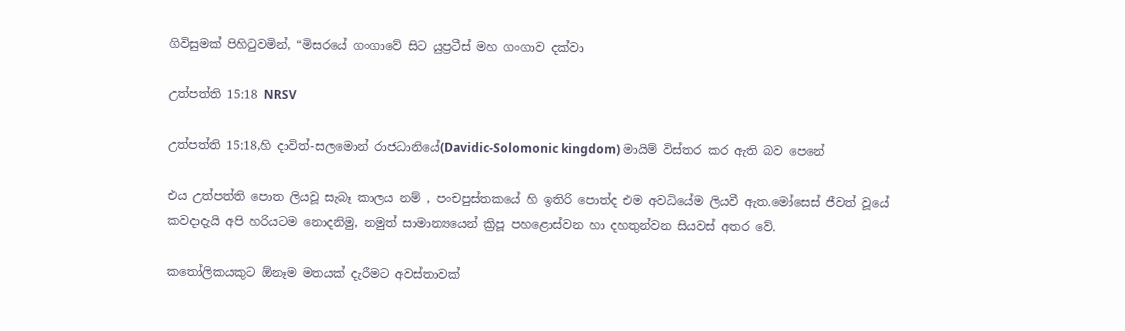ගිවිසුමක් පිහිටුවමින්, “මිසරයේ ගංගාවේ සිට යුප්‍රටීස් මහ ගංගාව දක්වා

උත්පත්ති 15:18 NRSV

උත්පත්ති 15:18,හි දාවිත්-සලමොන් රාජධානියේ(Davidic-Solomonic kingdom) මායිම් විස්තර කර ඇති බව පෙනේ

එය උත්පත්ති පොත ලියවූ සැබෑ කාලය නම් , පංචපුස්තකයේ හි ඉතිරි පොත්ද එම අවධියේම ලියවී ඇත.මෝසෙස් ජීවත් වූයේ කවදාදැයි අපි හරියටම නොදනිමු, නමුත් සාමාන්‍යයෙන් ක්‍රිපූ පහළොස්වන හා දහතුන්වන සියවස් අතර වේ.

කතෝලිකයකුට ඕනෑම මතයක් දැරීමට අවස්තාවක්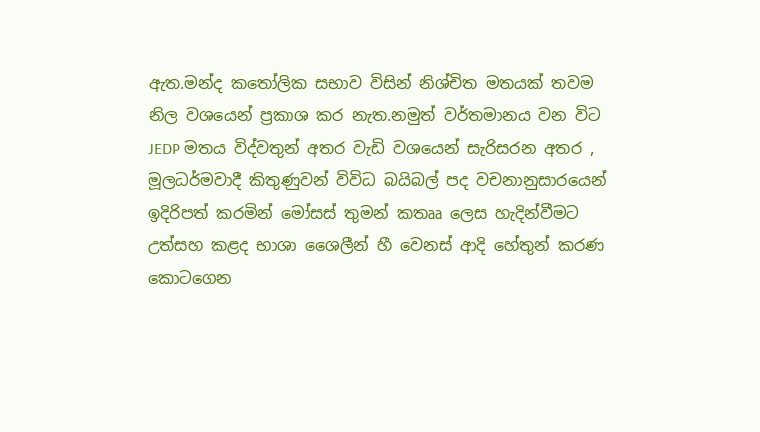ඇත.මන්ද කතෝලික සභාව විසින් නිශ්චිත මතයක් තවම නිල වශයෙන් ප්‍රකාශ කර නැත.නමුත් වර්තමානය වන විට JEDP මතය විද්වතුන් අතර වැඩි වශයෙන් සැරිසරන අතර , මූලධර්මවාදී කිතුණුවන් විවිධ බයිබල් පද වචනානුසාරයෙන් ඉදිරිපත් කරමින් මෝසස් තුමන් කතෲ ලෙස හැදින්වීමට උත්සහ කළද භාශා ශෛලීන් හී වෙනස් ආදි හේතුන් කරණ කොටගෙන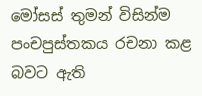මෝසස් තුමන් විසින්ම පංචපුස්තකය රචනා කළ බවට ඇති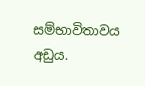සම්භාවිතාවය අඩුය.